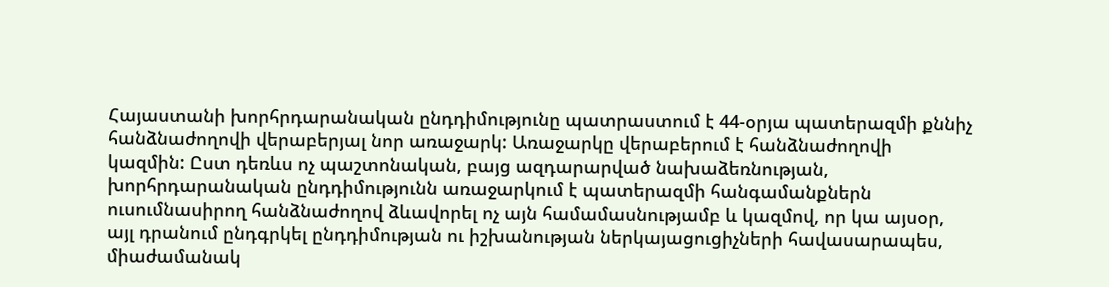Հայաստանի խորհրդարանական ընդդիմությունը պատրաստում է 44-օրյա պատերազմի քննիչ հանձնաժողովի վերաբերյալ նոր առաջարկ: Առաջարկը վերաբերում է հանձնաժողովի կազմին: Ըստ դեռևս ոչ պաշտոնական, բայց ազդարարված նախաձեռնության, խորհրդարանական ընդդիմությունն առաջարկում է պատերազմի հանգամանքներն ուսումնասիրող հանձնաժողով ձևավորել ոչ այն համամասնությամբ և կազմով, որ կա այսօր, այլ դրանում ընդգրկել ընդդիմության ու իշխանության ներկայացուցիչների հավասարապես, միաժամանակ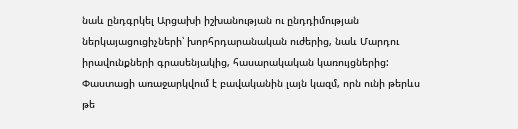նաև ընդգրկել Արցախի իշխանության ու ընդդիմության ներկայացուցիչների՝ խորհրդարանական ուժերից, նաև Մարդու իրավունքների գրասենյակից, հասարակական կառույցներից:
Փաստացի առաջարկվում է բավականին լայն կազմ, որն ունի թերևս թե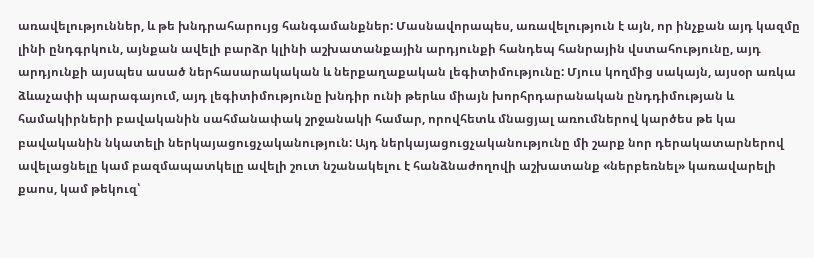առավելություններ, և թե խնդրահարույց հանգամանքներ: Մասնավորապես, առավելություն է այն, որ ինչքան այդ կազմը լինի ընդգրկուն, այնքան ավելի բարձր կլինի աշխատանքային արդյունքի հանդեպ հանրային վստահությունը, այդ արդյունքի այսպես ասած ներհասարակական և ներքաղաքական լեգիտիմությունը: Մյուս կողմից սակայն, այսօր առկա ձևաչափի պարագայում, այդ լեգիտիմությունը խնդիր ունի թերևս միայն խորհրդարանական ընդդիմության և համակիրների բավականին սահմանափակ շրջանակի համար, որովհետև մնացյալ առումներով կարծես թե կա բավականին նկատելի ներկայացուցչականություն: Այդ ներկայացուցչականությունը մի շարք նոր դերակատարներով ավելացնելը կամ բազմապատկելը ավելի շուտ նշանակելու է հանձնաժողովի աշխատանք «ներբեռնել» կառավարելի քաոս, կամ թեկուզ՝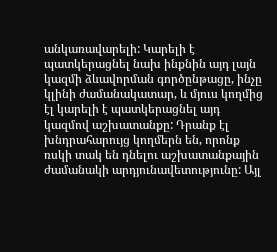անկառավարելի: Կարելի է պատկերացնել նախ ինքնին այդ լայն կազմի ձևավորման գործընթացը, ինչը կլինի ժամանակատար, և մյուս կողմից էլ կարելի է պատկերացնել այդ կազմով աշխատանքը: Դրանք էլ խնդրահարույց կողմերն են, որոնք ռսկի տակ են դնելու աշխատանքային ժամանակի արդյունավետությունը: Այլ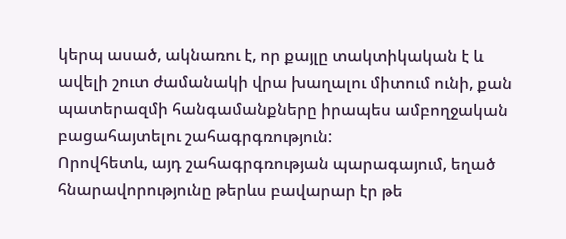կերպ ասած, ակնառու է, որ քայլը տակտիկական է և ավելի շուտ ժամանակի վրա խաղալու միտում ունի, քան պատերազմի հանգամանքները իրապես ամբողջական բացահայտելու շահագրգռություն:
Որովհետև, այդ շահագրգռության պարագայում, եղած հնարավորությունը թերևս բավարար էր թե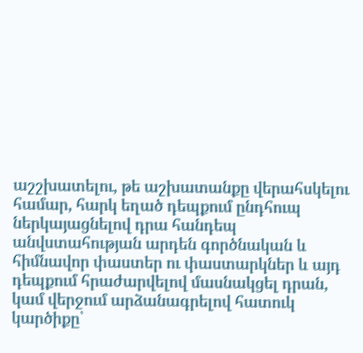աշշխատելու, թե աշխատանքը վերահսկելու համար, հարկ եղած դեպքում ընդհուպ ներկայացնելով դրա հանդեպ անվստահության արդեն գործնական և հիմնավոր փաստեր ու փաստարկներ և այդ դեպքում հրաժարվելով մասնակցել դրան, կամ վերջում արձանագրելով հատուկ կարծիքը՝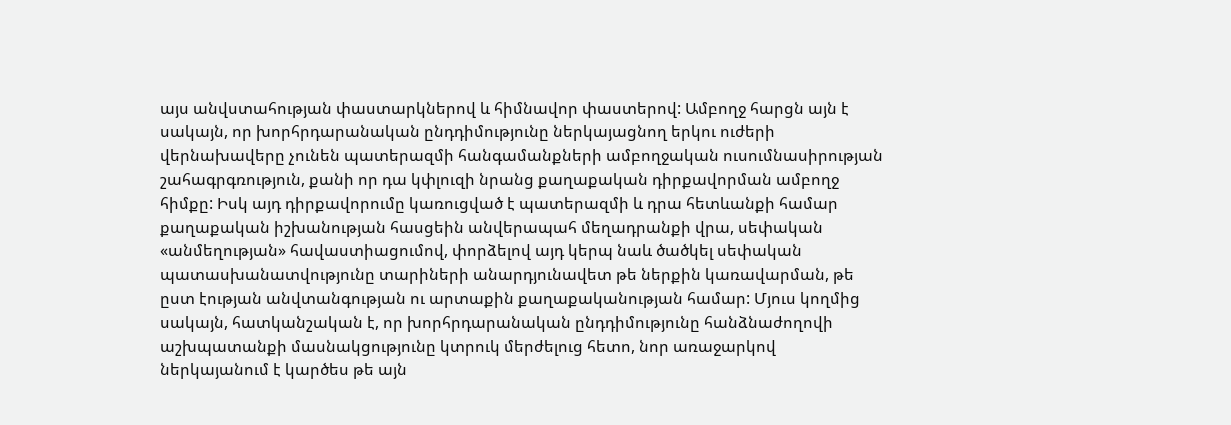այս անվստահության փաստարկներով և հիմնավոր փաստերով: Ամբողջ հարցն այն է սակայն, որ խորհրդարանական ընդդիմությունը ներկայացնող երկու ուժերի վերնախավերը չունեն պատերազմի հանգամանքների ամբողջական ուսումնասիրության շահագրգռություն, քանի որ դա կփլուզի նրանց քաղաքական դիրքավորման ամբողջ հիմքը: Իսկ այդ դիրքավորումը կառուցված է պատերազմի և դրա հետևանքի համար քաղաքական իշխանության հասցեին անվերապահ մեղադրանքի վրա, սեփական «անմեղության» հավաստիացումով, փորձելով այդ կերպ նաև ծածկել սեփական պատասխանատվությունը տարիների անարդյունավետ թե ներքին կառավարման, թե ըստ էության անվտանգության ու արտաքին քաղաքականության համար: Մյուս կողմից սակայն, հատկանշական է, որ խորհրդարանական ընդդիմությունը հանձնաժողովի աշխպատանքի մասնակցությունը կտրուկ մերժելուց հետո, նոր առաջարկով ներկայանում է կարծես թե այն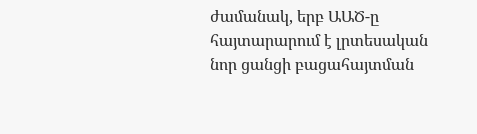ժամանակ, երբ ԱԱԾ-ը հայտարարում է լրտեսական նոր ցանցի բացահայտման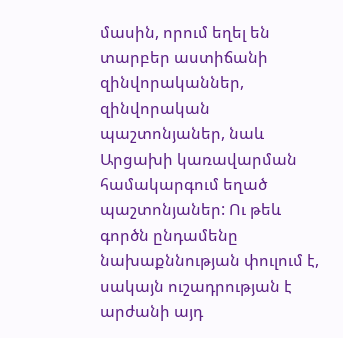մասին, որում եղել են տարբեր աստիճանի զինվորականներ, զինվորական պաշտոնյաներ, նաև Արցախի կառավարման համակարգում եղած պաշտոնյաներ: Ու թեև գործն ընդամենը նախաքննության փուլում է, սակայն ուշադրության է արժանի այդ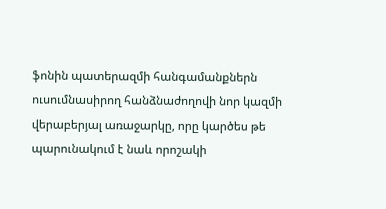ֆոնին պատերազմի հանգամանքներն ուսումնասիրող հանձնաժողովի նոր կազմի վերաբերյալ առաջարկը, որը կարծես թե պարունակում է նաև որոշակի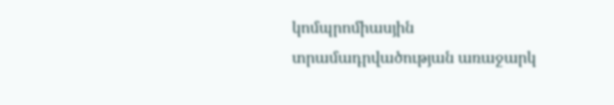կոմպրոմիասյին տրամադրվածության առաջարկ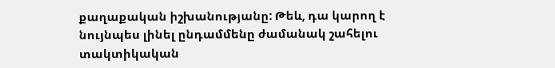քաղաքական իշխանությանը: Թեև, դա կարող է նույնպես լինել ընդամմենը ժամանակ շահելու տակտիկական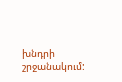խնդրի շրջանակում: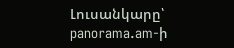Լուսանկարը՝ panorama.am-ի